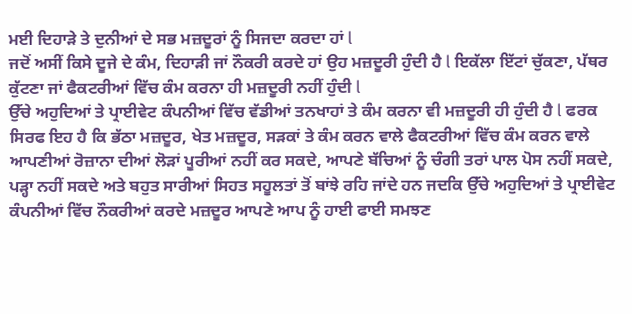ਮਈ ਦਿਹਾੜੇ ਤੇ ਦੁਨੀਆਂ ਦੇ ਸਭ ਮਜ਼ਦੂਰਾਂ ਨੂੰ ਸਿਜਦਾ ਕਰਦਾ ਹਾਂ l
ਜਦੋਂ ਅਸੀਂ ਕਿਸੇ ਦੂਜੇ ਦੇ ਕੰਮ, ਦਿਹਾੜੀ ਜਾਂ ਨੌਕਰੀ ਕਰਦੇ ਹਾਂ ਉਹ ਮਜ਼ਦੂਰੀ ਹੁੰਦੀ ਹੈ l ਇਕੱਲਾ ਇੱਟਾਂ ਚੁੱਕਣਾ, ਪੱਥਰ ਕੁੱਟਣਾ ਜਾਂ ਫੈਕਟਰੀਆਂ ਵਿੱਚ ਕੰਮ ਕਰਨਾ ਹੀ ਮਜ਼ਦੂਰੀ ਨਹੀਂ ਹੁੰਦੀ l
ਉੱਚੇ ਅਹੁਦਿਆਂ ਤੇ ਪ੍ਰਾਈਵੇਟ ਕੰਪਨੀਆਂ ਵਿੱਚ ਵੱਡੀਆਂ ਤਨਖਾਹਾਂ ਤੇ ਕੰਮ ਕਰਨਾ ਵੀ ਮਜ਼ਦੂਰੀ ਹੀ ਹੁੰਦੀ ਹੈ l ਫਰਕ ਸਿਰਫ ਇਹ ਹੈ ਕਿ ਭੱਠਾ ਮਜ਼ਦੂਰ, ਖੇਤ ਮਜ਼ਦੂਰ, ਸੜਕਾਂ ਤੇ ਕੰਮ ਕਰਨ ਵਾਲੇ ਫੈਕਟਰੀਆਂ ਵਿੱਚ ਕੰਮ ਕਰਨ ਵਾਲੇ ਆਪਣੀਆਂ ਰੋਜ਼ਾਨਾ ਦੀਆਂ ਲੋੜਾਂ ਪੂਰੀਆਂ ਨਹੀਂ ਕਰ ਸਕਦੇ, ਆਪਣੇ ਬੱਚਿਆਂ ਨੂੰ ਚੰਗੀ ਤਰਾਂ ਪਾਲ ਪੋਸ ਨਹੀਂ ਸਕਦੇ, ਪੜ੍ਹਾ ਨਹੀਂ ਸਕਦੇ ਅਤੇ ਬਹੁਤ ਸਾਰੀਆਂ ਸਿਹਤ ਸਹੂਲਤਾਂ ਤੋਂ ਬਾਂਝੇ ਰਹਿ ਜਾਂਦੇ ਹਨ ਜਦਕਿ ਉੱਚੇ ਅਹੁਦਿਆਂ ਤੇ ਪ੍ਰਾਈਵੇਟ ਕੰਪਨੀਆਂ ਵਿੱਚ ਨੌਕਰੀਆਂ ਕਰਦੇ ਮਜ਼ਦੂਰ ਆਪਣੇ ਆਪ ਨੂੰ ਹਾਈ ਫਾਈ ਸਮਝਣ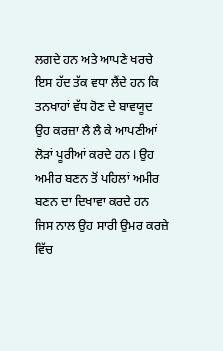ਲਗਦੇ ਹਨ ਅਤੇ ਆਪਣੇ ਖਰਚੇ ਇਸ ਹੱਦ ਤੱਕ ਵਧਾ ਲੈਂਦੇ ਹਨ ਕਿ ਤਨਖਾਹਾਂ ਵੱਧ ਹੋਣ ਦੇ ਬਾਵਯੂਦ ਉਹ ਕਰਜ਼ਾ ਲੈ ਲੈ ਕੇ ਆਪਣੀਆਂ ਲੋੜਾਂ ਪੂਰੀਆਂ ਕਰਦੇ ਹਨ l ਉਹ ਅਮੀਰ ਬਣਨ ਤੋਂ ਪਹਿਲਾਂ ਅਮੀਰ ਬਣਨ ਦਾ ਦਿਖਾਵਾ ਕਰਦੇ ਹਨ ਜਿਸ ਨਾਲ ਉਹ ਸਾਰੀ ਉਮਰ ਕਰਜ਼ੇ ਵਿੱਚ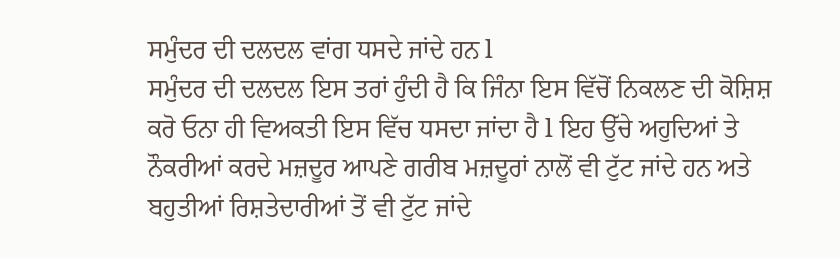ਸਮੁੰਦਰ ਦੀ ਦਲਦਲ ਵਾਂਗ ਧਸਦੇ ਜਾਂਦੇ ਹਨ l
ਸਮੁੰਦਰ ਦੀ ਦਲਦਲ ਇਸ ਤਰਾਂ ਹੁੰਦੀ ਹੈ ਕਿ ਜਿੰਨਾ ਇਸ ਵਿੱਚੋਂ ਨਿਕਲਣ ਦੀ ਕੋਸ਼ਿਸ਼ ਕਰੋ ਓਨਾ ਹੀ ਵਿਅਕਤੀ ਇਸ ਵਿੱਚ ਧਸਦਾ ਜਾਂਦਾ ਹੈ l ਇਹ ਉੱਚੇ ਅਹੁਦਿਆਂ ਤੇ ਨੌਕਰੀਆਂ ਕਰਦੇ ਮਜ਼ਦੂਰ ਆਪਣੇ ਗਰੀਬ ਮਜ਼ਦੂਰਾਂ ਨਾਲੋਂ ਵੀ ਟੁੱਟ ਜਾਂਦੇ ਹਨ ਅਤੇ ਬਹੁਤੀਆਂ ਰਿਸ਼ਤੇਦਾਰੀਆਂ ਤੋਂ ਵੀ ਟੁੱਟ ਜਾਂਦੇ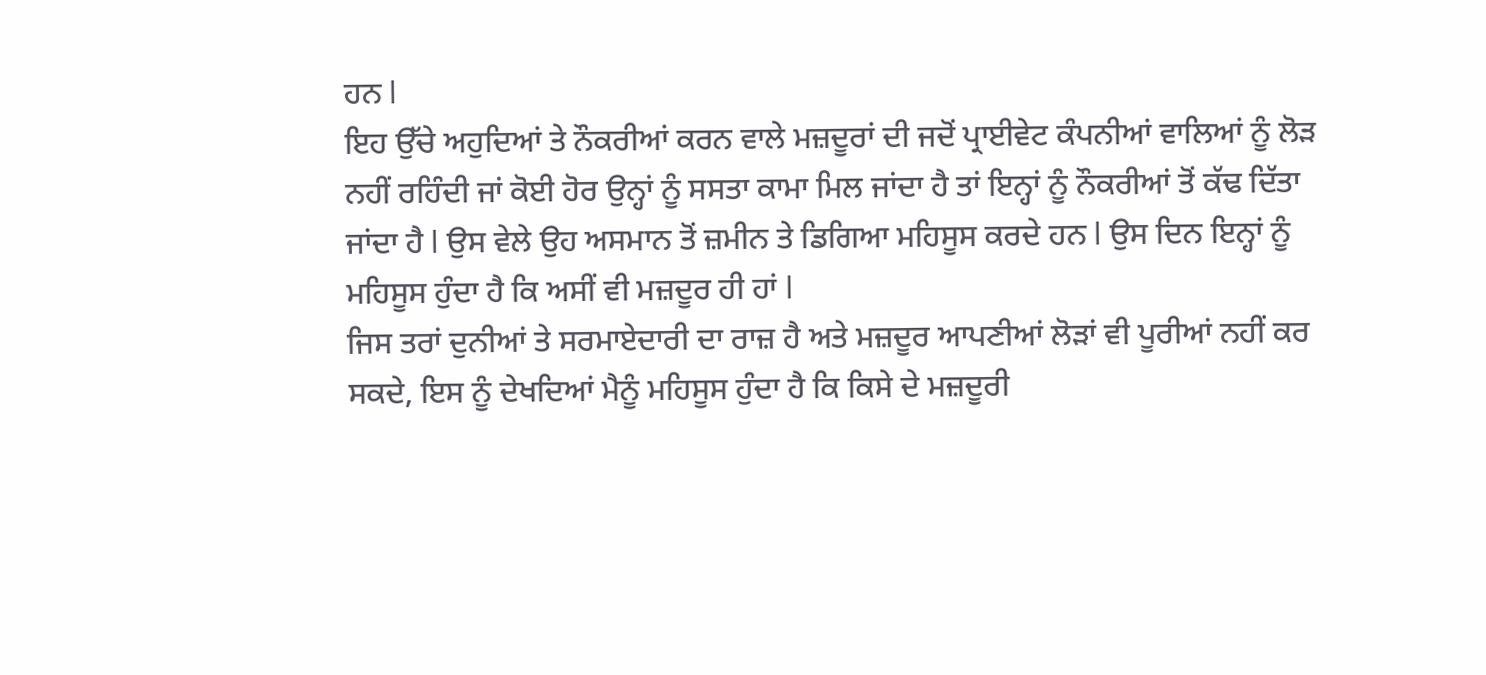ਹਨ l
ਇਹ ਉੱਚੇ ਅਹੁਦਿਆਂ ਤੇ ਨੌਕਰੀਆਂ ਕਰਨ ਵਾਲੇ ਮਜ਼ਦੂਰਾਂ ਦੀ ਜਦੋਂ ਪ੍ਰਾਈਵੇਟ ਕੰਪਨੀਆਂ ਵਾਲਿਆਂ ਨੂੰ ਲੋੜ ਨਹੀਂ ਰਹਿੰਦੀ ਜਾਂ ਕੋਈ ਹੋਰ ਉਨ੍ਹਾਂ ਨੂੰ ਸਸਤਾ ਕਾਮਾ ਮਿਲ ਜਾਂਦਾ ਹੈ ਤਾਂ ਇਨ੍ਹਾਂ ਨੂੰ ਨੌਕਰੀਆਂ ਤੋਂ ਕੱਢ ਦਿੱਤਾ ਜਾਂਦਾ ਹੈ l ਉਸ ਵੇਲੇ ਉਹ ਅਸਮਾਨ ਤੋਂ ਜ਼ਮੀਨ ਤੇ ਡਿਗਿਆ ਮਹਿਸੂਸ ਕਰਦੇ ਹਨ l ਉਸ ਦਿਨ ਇਨ੍ਹਾਂ ਨੂੰ ਮਹਿਸੂਸ ਹੁੰਦਾ ਹੈ ਕਿ ਅਸੀਂ ਵੀ ਮਜ਼ਦੂਰ ਹੀ ਹਾਂ l
ਜਿਸ ਤਰਾਂ ਦੁਨੀਆਂ ਤੇ ਸਰਮਾਏਦਾਰੀ ਦਾ ਰਾਜ਼ ਹੈ ਅਤੇ ਮਜ਼ਦੂਰ ਆਪਣੀਆਂ ਲੋੜਾਂ ਵੀ ਪੂਰੀਆਂ ਨਹੀਂ ਕਰ ਸਕਦੇ, ਇਸ ਨੂੰ ਦੇਖਦਿਆਂ ਮੈਨੂੰ ਮਹਿਸੂਸ ਹੁੰਦਾ ਹੈ ਕਿ ਕਿਸੇ ਦੇ ਮਜ਼ਦੂਰੀ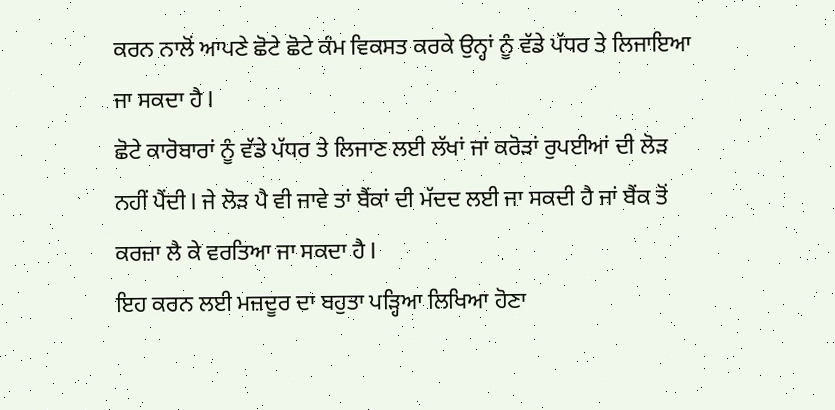ਕਰਨ ਨਾਲੋਂ ਆਪਣੇ ਛੋਟੇ ਛੋਟੇ ਕੰਮ ਵਿਕਸਤ ਕਰਕੇ ਉਨ੍ਹਾਂ ਨੂੰ ਵੱਡੇ ਪੱਧਰ ਤੇ ਲਿਜਾਇਆ ਜਾ ਸਕਦਾ ਹੈ l
ਛੋਟੇ ਕਾਰੋਬਾਰਾਂ ਨੂੰ ਵੱਡੇ ਪੱਧਰ ਤੇ ਲਿਜਾਣ ਲਈ ਲੱਖਾਂ ਜਾਂ ਕਰੋੜਾਂ ਰੁਪਈਆਂ ਦੀ ਲੋੜ ਨਹੀਂ ਪੈਂਦੀ l ਜੇ ਲੋੜ ਪੈ ਵੀ ਜਾਵੇ ਤਾਂ ਬੈਂਕਾਂ ਦੀ ਮੱਦਦ ਲਈ ਜਾ ਸਕਦੀ ਹੈ ਜਾਂ ਬੈਂਕ ਤੋਂ ਕਰਜ਼ਾ ਲੈ ਕੇ ਵਰਤਿਆ ਜਾ ਸਕਦਾ ਹੈ l
ਇਹ ਕਰਨ ਲਈ ਮਜ਼ਦੂਰ ਦਾ ਬਹੁਤਾ ਪੜ੍ਹਿਆ ਲਿਖਿਆ ਹੋਣਾ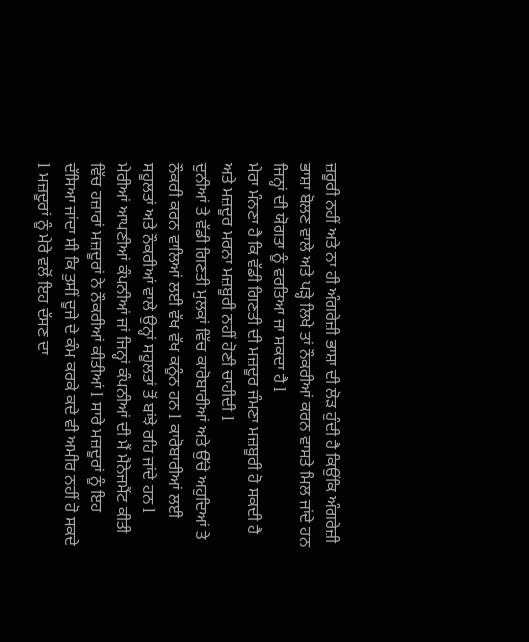ਜ਼ਰੂਰੀ ਨਹੀਂ ਅਤੇ ਨਾ ਹੀ ਅੰਗਰੇਜ਼ੀ ਭਾਸ਼ਾ ਦੀ ਲੋੜ ਹੁੰਦੀ ਹੈ ਕਿਉਂਕਿ ਅੰਗਰੇਜ਼ੀ ਭਾਸ਼ਾ ਬੋਲਣ ਵਾਲੇ ਅਤੇ ਪੜ੍ਹੇ ਲਿਖੇ ਤਾਂ ਨੌਕਰੀਆਂ ਕਰਨ ਵਾਸਤੇ ਮਿਲ ਜਾਂਦੇ ਹਨ ਜਿਨ੍ਹਾਂ ਦੀ ਯੋਗਤਾ ਨੂੰ ਵਰਤਿਆ ਜਾ ਸਕਦਾ ਹੈ l
ਮੇਰਾ ਮੰਨਣਾ ਹੈ ਕਿ ਵੱਡੀ ਗਿਣਤੀ ਦੀ ਮਜ਼ਦੂਰ ਜੰਮਣਾ ਮਜ਼ਬੂਰੀ ਹੋ ਸਕਦੀ ਹੈ ਅਤੇ ਮਜ਼ਦੂਰ ਮਰਨਾ ਮਜ਼ਬੂਰੀ ਨਹੀਂ ਹੋਣੀ ਚਾਹੀਦੀ l
ਦੁਨੀਆਂ ਤੇ ਵੱਡੀ ਗਿਣਤੀ ਮੁਲਕਾਂ ਵਿੱਚ ਕਾਰੋਬਾਰੀਆਂ ਅਤੇ ਉੱਚੇ ਅਹੁਦਿਆਂ ਤੇ ਨੌਕਰੀ ਕਰਨ ਵਾਲਿਆਂ ਲਈ ਵੱਖ ਵੱਖ ਕਨੂੰਨ ਹਨ l ਕਾਰੋਬਾਰੀਆਂ ਲਈ ਸਹੂਲਤਾਂ ਅਤੇ ਨੌਕਰੀਆਂ ਵਾਲੇ ਉਨ੍ਹਾਂ ਸਹੂਲਤਾਂ ਤੋਂ ਬਾਂਝੇ ਰਹਿ ਜਾਂਦੇ ਹਨ l
ਮੇਰੀਆਂ ਆਪਣੀਆਂ ਕੰਪਨੀਆਂ ਜਾਂ ਜਿਨ੍ਹਾਂ ਕੰਪਨੀਆਂ ਦੀ ਮੈਂ ਮੈਨੇਜਮੈਂਟ ਕੀਤੀ ਵਿੱਚ ਹਜ਼ਾਰਾਂ ਮਜ਼ਦੂਰਾਂ ਨੇ ਨੌਕਰੀਆਂ ਕੀਤੀਆਂ l ਸਾਰੇ ਮਜ਼ਦੂਰਾਂ ਨੂੰ ਇਹ ਦੱਸਿਆ ਜਾਂਦਾ ਸੀ ਕਿ ਤੁਸੀਂ ਦੂਜੇ ਦੇ ਕੰਮ ਕਰਕੇ ਕਦੇ ਵੀ ਅਮੀਰ ਨਹੀਂ ਹੋ ਸਕਦੇ l ਮਜ਼ਦੂਰਾਂ ਨੂੰ ਮੇਰੇ ਵਲੋਂ ਇਹ ਦੱਸਣ ਦਾ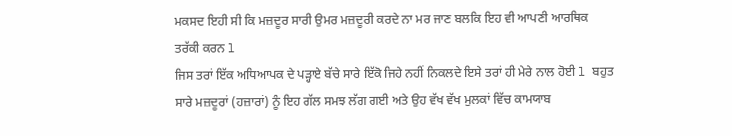ਮਕਸਦ ਇਹੀ ਸੀ ਕਿ ਮਜ਼ਦੂਰ ਸਾਰੀ ਉਮਰ ਮਜ਼ਦੂਰੀ ਕਰਦੇ ਨਾ ਮਰ ਜਾਣ ਬਲਕਿ ਇਹ ਵੀ ਆਪਣੀ ਆਰਥਿਕ ਤਰੱਕੀ ਕਰਨ l
ਜਿਸ ਤਰਾਂ ਇੱਕ ਅਧਿਆਪਕ ਦੇ ਪੜ੍ਹਾਏ ਬੱਚੇ ਸਾਰੇ ਇੱਕੋ ਜਿਹੇ ਨਹੀਂ ਨਿਕਲਦੇ ਇਸੇ ਤਰਾਂ ਹੀ ਮੇਰੇ ਨਾਲ ਹੋਈ l ਬਹੁਤ ਸਾਰੇ ਮਜ਼ਦੂਰਾਂ (ਹਜ਼ਾਰਾਂ) ਨੂੰ ਇਹ ਗੱਲ ਸਮਝ ਲੱਗ ਗਈ ਅਤੇ ਉਹ ਵੱਖ ਵੱਖ ਮੁਲਕਾਂ ਵਿੱਚ ਕਾਮਯਾਬ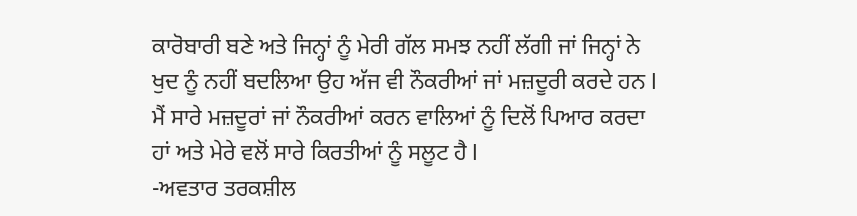ਕਾਰੋਬਾਰੀ ਬਣੇ ਅਤੇ ਜਿਨ੍ਹਾਂ ਨੂੰ ਮੇਰੀ ਗੱਲ ਸਮਝ ਨਹੀਂ ਲੱਗੀ ਜਾਂ ਜਿਨ੍ਹਾਂ ਨੇ ਖੁਦ ਨੂੰ ਨਹੀਂ ਬਦਲਿਆ ਉਹ ਅੱਜ ਵੀ ਨੌਕਰੀਆਂ ਜਾਂ ਮਜ਼ਦੂਰੀ ਕਰਦੇ ਹਨ l
ਮੈਂ ਸਾਰੇ ਮਜ਼ਦੂਰਾਂ ਜਾਂ ਨੌਕਰੀਆਂ ਕਰਨ ਵਾਲਿਆਂ ਨੂੰ ਦਿਲੋਂ ਪਿਆਰ ਕਰਦਾ ਹਾਂ ਅਤੇ ਮੇਰੇ ਵਲੋਂ ਸਾਰੇ ਕਿਰਤੀਆਂ ਨੂੰ ਸਲੂਟ ਹੈ l
-ਅਵਤਾਰ ਤਰਕਸ਼ੀਲ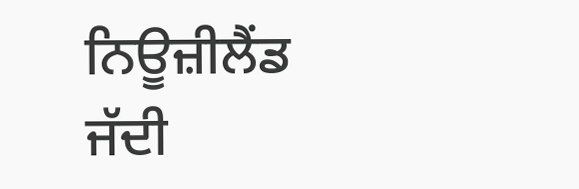ਨਿਊਜ਼ੀਲੈਂਡ
ਜੱਦੀ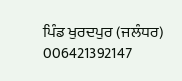ਪਿੰਡ ਖੁਰਦਪੁਰ (ਜਲੰਧਰ)
006421392147